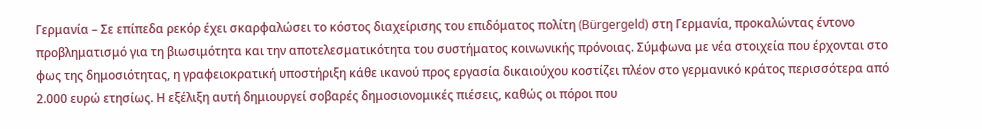Γερμανία – Σε επίπεδα ρεκόρ έχει σκαρφαλώσει το κόστος διαχείρισης του επιδόματος πολίτη (Bürgergeld) στη Γερμανία, προκαλώντας έντονο προβληματισμό για τη βιωσιμότητα και την αποτελεσματικότητα του συστήματος κοινωνικής πρόνοιας. Σύμφωνα με νέα στοιχεία που έρχονται στο φως της δημοσιότητας, η γραφειοκρατική υποστήριξη κάθε ικανού προς εργασία δικαιούχου κοστίζει πλέον στο γερμανικό κράτος περισσότερα από 2.000 ευρώ ετησίως. Η εξέλιξη αυτή δημιουργεί σοβαρές δημοσιονομικές πιέσεις, καθώς οι πόροι που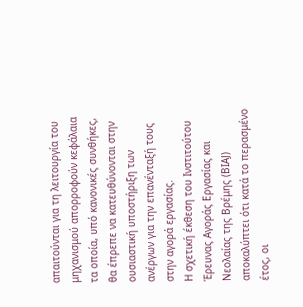απαιτούνται για τη λειτουργία του μηχανισμού απορροφούν κεφάλαια τα οποία, υπό κανονικές συνθήκες, θα έπρεπε να κατευθύνονται στην ουσιαστική υποστήριξη των ανέργων για την επανένταξή τους στην αγορά εργασίας.
Η σχετική έκθεση του Ινστιτούτου Έρευνας Αγοράς Εργασίας και Νεολαίας της Βρέμης (BIAJ) αποκαλύπτει ότι κατά το περασμένο έτος, οι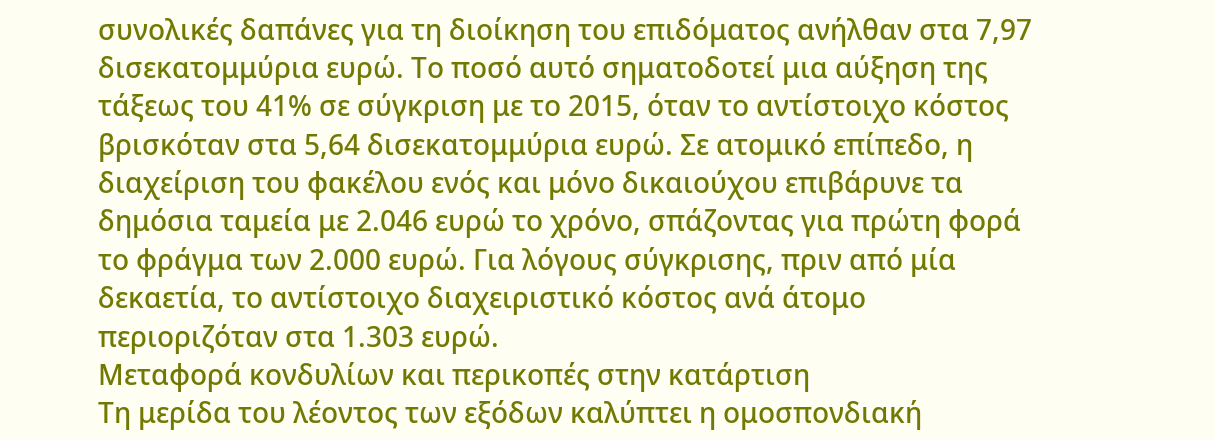συνολικές δαπάνες για τη διοίκηση του επιδόματος ανήλθαν στα 7,97 δισεκατομμύρια ευρώ. Το ποσό αυτό σηματοδοτεί μια αύξηση της τάξεως του 41% σε σύγκριση με το 2015, όταν το αντίστοιχο κόστος βρισκόταν στα 5,64 δισεκατομμύρια ευρώ. Σε ατομικό επίπεδο, η διαχείριση του φακέλου ενός και μόνο δικαιούχου επιβάρυνε τα δημόσια ταμεία με 2.046 ευρώ το χρόνο, σπάζοντας για πρώτη φορά το φράγμα των 2.000 ευρώ. Για λόγους σύγκρισης, πριν από μία δεκαετία, το αντίστοιχο διαχειριστικό κόστος ανά άτομο περιοριζόταν στα 1.303 ευρώ.
Μεταφορά κονδυλίων και περικοπές στην κατάρτιση
Τη μερίδα του λέοντος των εξόδων καλύπτει η ομοσπονδιακή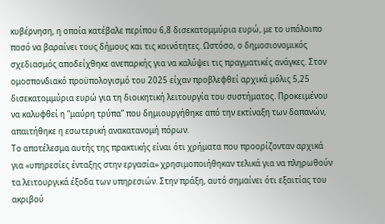κυβέρνηση, η οποία κατέβαλε περίπου 6,8 δισεκατομμύρια ευρώ, με το υπόλοιπο ποσό να βαραίνει τους δήμους και τις κοινότητες. Ωστόσο, ο δημοσιονομικός σχεδιασμός αποδείχθηκε ανεπαρκής για να καλύψει τις πραγματικές ανάγκες. Στον ομοσπονδιακό προϋπολογισμό του 2025 είχαν προβλεφθεί αρχικά μόλις 5,25 δισεκατομμύρια ευρώ για τη διοικητική λειτουργία του συστήματος. Προκειμένου να καλυφθεί η “μαύρη τρύπα” που δημιουργήθηκε από την εκτίναξη των δαπανών, απαιτήθηκε η εσωτερική ανακατανομή πόρων.
Το αποτέλεσμα αυτής της πρακτικής είναι ότι χρήματα που προορίζονταν αρχικά για «υπηρεσίες ένταξης στην εργασία» χρησιμοποιήθηκαν τελικά για να πληρωθούν τα λειτουργικά έξοδα των υπηρεσιών. Στην πράξη, αυτό σημαίνει ότι εξαιτίας του ακριβού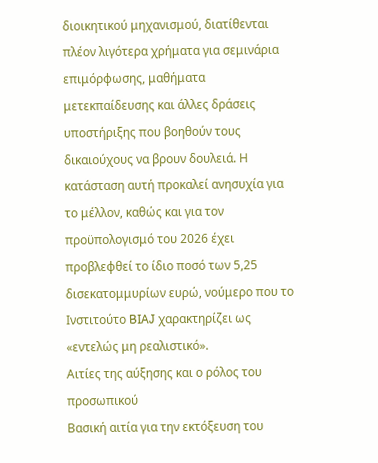διοικητικού μηχανισμού, διατίθενται πλέον λιγότερα χρήματα για σεμινάρια επιμόρφωσης, μαθήματα μετεκπαίδευσης και άλλες δράσεις υποστήριξης που βοηθούν τους δικαιούχους να βρουν δουλειά. Η κατάσταση αυτή προκαλεί ανησυχία για το μέλλον, καθώς και για τον προϋπολογισμό του 2026 έχει προβλεφθεί το ίδιο ποσό των 5,25 δισεκατομμυρίων ευρώ, νούμερο που το Ινστιτούτο BIAJ χαρακτηρίζει ως «εντελώς μη ρεαλιστικό».
Αιτίες της αύξησης και ο ρόλος του προσωπικού
Βασική αιτία για την εκτόξευση του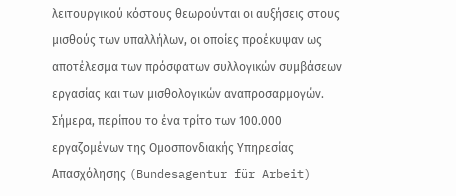λειτουργικού κόστους θεωρούνται οι αυξήσεις στους μισθούς των υπαλλήλων, οι οποίες προέκυψαν ως αποτέλεσμα των πρόσφατων συλλογικών συμβάσεων εργασίας και των μισθολογικών αναπροσαρμογών. Σήμερα, περίπου το ένα τρίτο των 100.000 εργαζομένων της Ομοσπονδιακής Υπηρεσίας Απασχόλησης (Bundesagentur für Arbeit)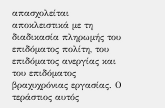απασχολείται αποκλειστικά με τη διαδικασία πληρωμής του επιδόματος πολίτη, του επιδόματος ανεργίας και του επιδόματος βραχυχρόνιας εργασίας. Ο τεράστιος αυτός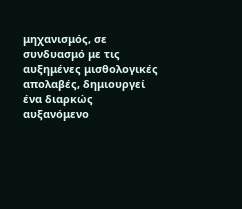μηχανισμός, σε συνδυασμό με τις αυξημένες μισθολογικές απολαβές, δημιουργεί ένα διαρκώς αυξανόμενο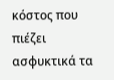κόστος που πιέζει ασφυκτικά τα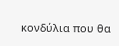κονδύλια που θα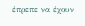έπρεπε να έχουν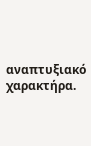αναπτυξιακό χαρακτήρα.